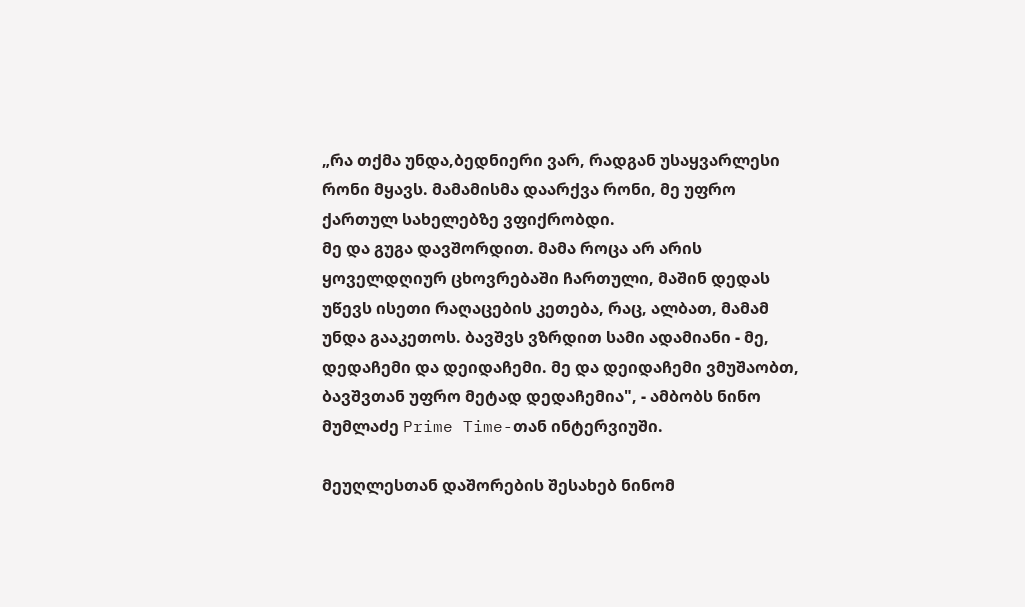„რა თქმა უნდა,ბედნიერი ვარ, რადგან უსაყვარლესი რონი მყავს. მამამისმა დაარქვა რონი, მე უფრო ქართულ სახელებზე ვფიქრობდი.
მე და გუგა დავშორდით. მამა როცა არ არის ყოველდღიურ ცხოვრებაში ჩართული, მაშინ დედას უწევს ისეთი რაღაცების კეთება, რაც, ალბათ, მამამ უნდა გააკეთოს. ბავშვს ვზრდით სამი ადამიანი - მე, დედაჩემი და დეიდაჩემი. მე და დეიდაჩემი ვმუშაობთ, ბავშვთან უფრო მეტად დედაჩემია", - ამბობს ნინო მუმლაძე Prime Time-თან ინტერვიუში.

მეუღლესთან დაშორების შესახებ ნინომ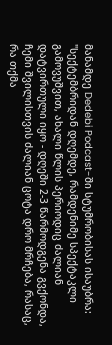მანამდე Dedebi Podcast-ში სტუმრობისას ისაუბრა:
"სექტემბრიდან დღემდე, რამდენიმე სპექტაკლი გამოვუშვით, ახალი წლის პერიოდიც ძალიან დატვირთული იყო - დღეში 2-3 წარმოდგენა გვქონდა, ჩემი შვილისთვის ძალიან ცოტა დრო მრჩება, რასაც, რა თქმა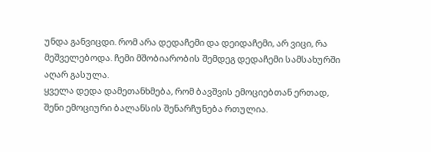უნდა განვიცდი. რომ არა დედაჩემი და დეიდაჩემი, არ ვიცი, რა მეშველებოდა. ჩემი მშობიარობის შემდეგ დედაჩემი სამსახურში აღარ გასულა.
ყველა დედა დამეთანხმება, რომ ბავშვის ემოციებთან ერთად, შენი ემოციური ბალანსის შენარჩუნება რთულია.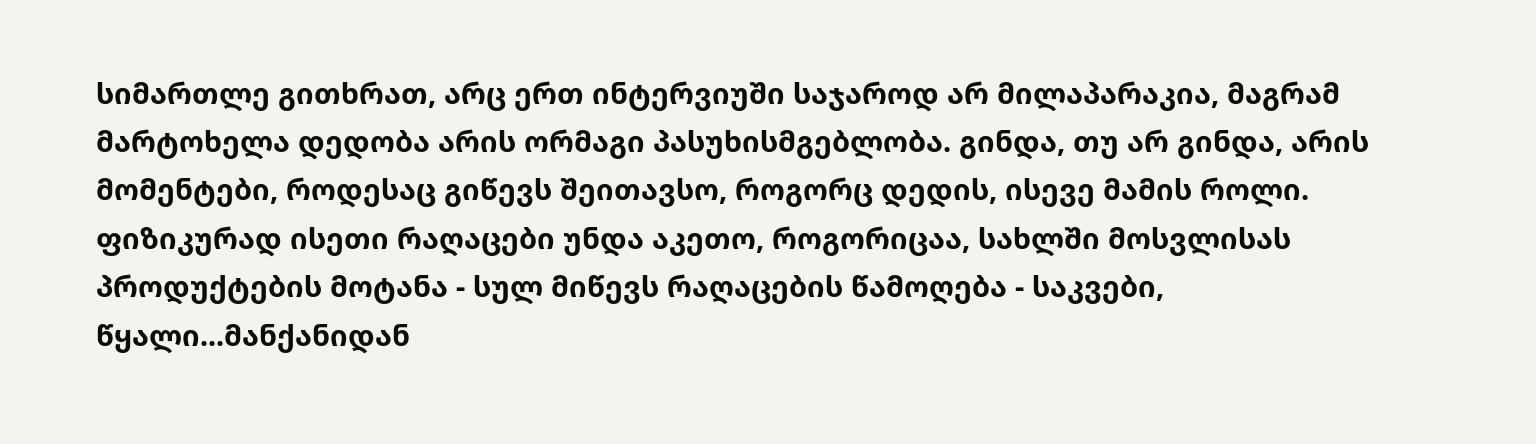სიმართლე გითხრათ, არც ერთ ინტერვიუში საჯაროდ არ მილაპარაკია, მაგრამ მარტოხელა დედობა არის ორმაგი პასუხისმგებლობა. გინდა, თუ არ გინდა, არის მომენტები, როდესაც გიწევს შეითავსო, როგორც დედის, ისევე მამის როლი. ფიზიკურად ისეთი რაღაცები უნდა აკეთო, როგორიცაა, სახლში მოსვლისას პროდუქტების მოტანა - სულ მიწევს რაღაცების წამოღება - საკვები, წყალი...მანქანიდან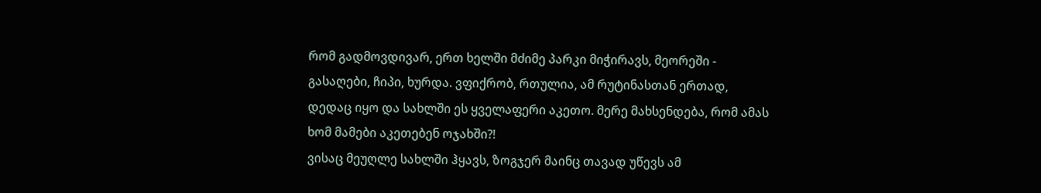რომ გადმოვდივარ, ერთ ხელში მძიმე პარკი მიჭირავს, მეორეში - გასაღები, ჩიპი, ხურდა. ვფიქრობ, რთულია, ამ რუტინასთან ერთად, დედაც იყო და სახლში ეს ყველაფერი აკეთო. მერე მახსენდება, რომ ამას ხომ მამები აკეთებენ ოჯახში?!
ვისაც მეუღლე სახლში ჰყავს, ზოგჯერ მაინც თავად უწევს ამ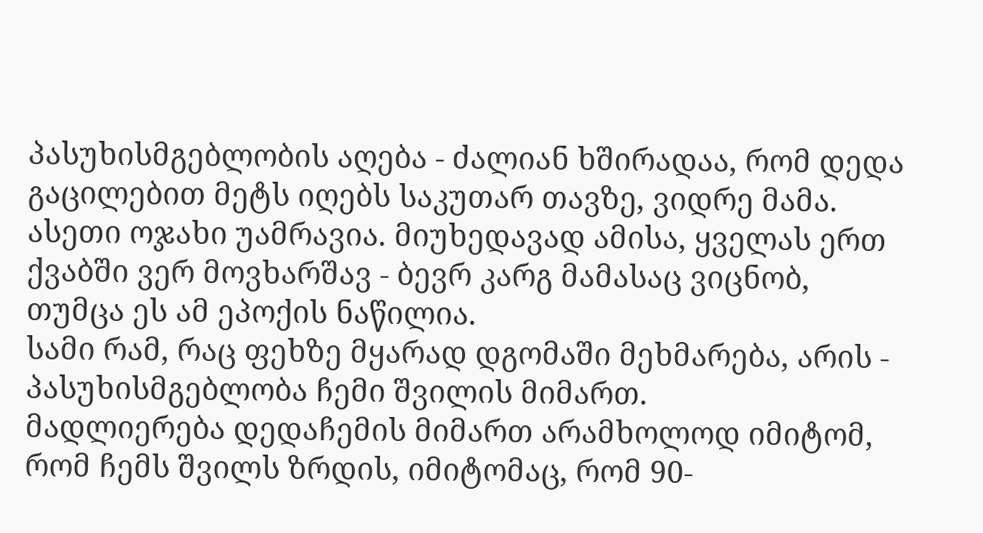პასუხისმგებლობის აღება - ძალიან ხშირადაა, რომ დედა გაცილებით მეტს იღებს საკუთარ თავზე, ვიდრე მამა. ასეთი ოჯახი უამრავია. მიუხედავად ამისა, ყველას ერთ ქვაბში ვერ მოვხარშავ - ბევრ კარგ მამასაც ვიცნობ, თუმცა ეს ამ ეპოქის ნაწილია.
სამი რამ, რაც ფეხზე მყარად დგომაში მეხმარება, არის - პასუხისმგებლობა ჩემი შვილის მიმართ.
მადლიერება დედაჩემის მიმართ არამხოლოდ იმიტომ, რომ ჩემს შვილს ზრდის, იმიტომაც, რომ 90-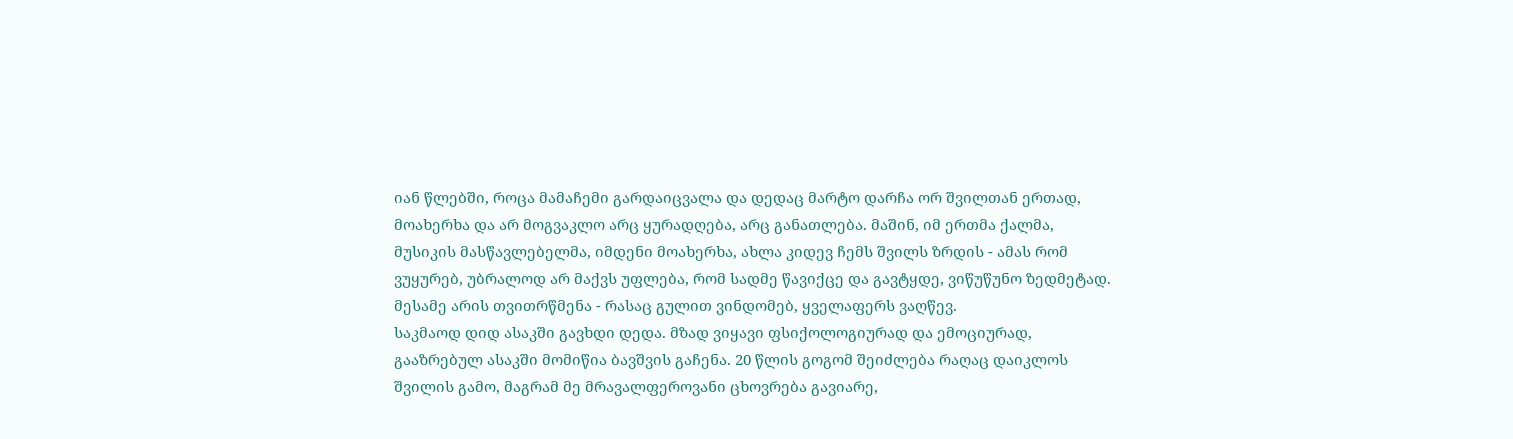იან წლებში, როცა მამაჩემი გარდაიცვალა და დედაც მარტო დარჩა ორ შვილთან ერთად, მოახერხა და არ მოგვაკლო არც ყურადღება, არც განათლება. მაშინ, იმ ერთმა ქალმა, მუსიკის მასწავლებელმა, იმდენი მოახერხა, ახლა კიდევ ჩემს შვილს ზრდის - ამას რომ ვუყურებ, უბრალოდ არ მაქვს უფლება, რომ სადმე წავიქცე და გავტყდე, ვიწუწუნო ზედმეტად.
მესამე არის თვითრწმენა - რასაც გულით ვინდომებ, ყველაფერს ვაღწევ.
საკმაოდ დიდ ასაკში გავხდი დედა. მზად ვიყავი ფსიქოლოგიურად და ემოციურად, გააზრებულ ასაკში მომიწია ბავშვის გაჩენა. 20 წლის გოგომ შეიძლება რაღაც დაიკლოს შვილის გამო, მაგრამ მე მრავალფეროვანი ცხოვრება გავიარე,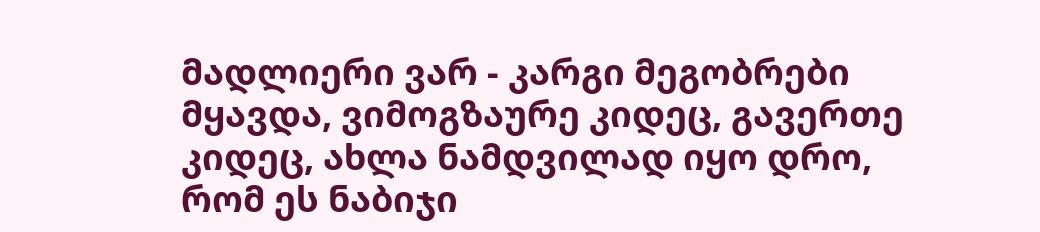მადლიერი ვარ - კარგი მეგობრები მყავდა, ვიმოგზაურე კიდეც, გავერთე კიდეც, ახლა ნამდვილად იყო დრო, რომ ეს ნაბიჯი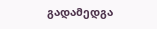გადამედგა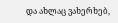და ახლაც ვახერხებ,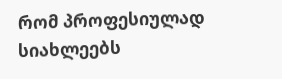რომ პროფესიულად სიახლეებს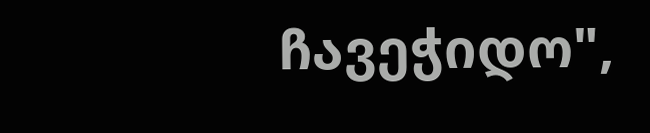ჩავეჭიდო",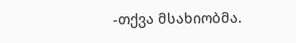-თქვა მსახიობმა.